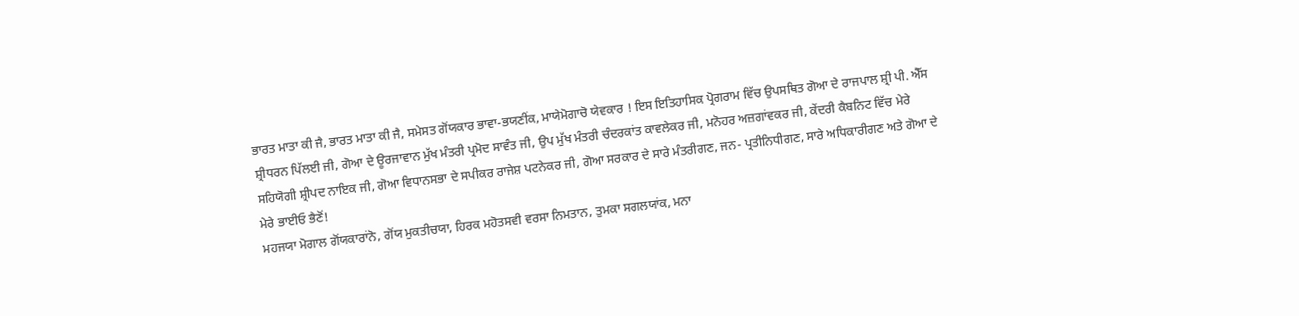ਭਾਰਤ ਮਾਤਾ ਕੀ ਜੈ, ਭਾਰਤ ਮਾਤਾ ਕੀ ਜੈ, ਸਮੇਸਤ ਗੋਂਯਕਾਰ ਭਾਵਾ-ਭਯਣੀਂਕ, ਮਾਯੇਮੋਗਾਚੋ ਯੇਵਕਾਰ ! ਇਸ ਇਤਿਹਾਸਿਕ ਪ੍ਰੋਗਰਾਮ ਵਿੱਚ ਉਪਸਥਿਤ ਗੋਆ ਦੇ ਰਾਜਪਾਲ ਸ਼੍ਰੀ ਪੀ. ਐੱਸ ਸ਼੍ਰੀਧਰਨ ਪਿੱਲਈ ਜੀ, ਗੋਆ ਦੇ ਊਰਜਾਵਾਨ ਮੁੱਖ ਮੰਤਰੀ ਪ੍ਰਮੋਦ ਸਾਵੰਤ ਜੀ, ਉਪ ਮੁੱਖ ਮੰਤਰੀ ਚੰਦਰਕਾਂਤ ਕਾਵਲੇਕਰ ਜੀ, ਮਨੋਹਰ ਅਜ਼ਗਾਂਵਕਰ ਜੀ, ਕੇਂਦਰੀ ਕੈਬਨਿਟ ਵਿੱਚ ਮੇਰੇ ਸਹਿਯੋਗੀ ਸ਼੍ਰੀਪਦ ਨਾਇਕ ਜੀ, ਗੋਆ ਵਿਧਾਨਸਭਾ ਦੇ ਸਪੀਕਰ ਰਾਜੇਸ਼ ਪਟਨੇਕਰ ਜੀ, ਗੋਆ ਸਰਕਾਰ ਦੇ ਸਾਰੇ ਮੰਤਰੀਗਣ, ਜਨ- ਪ੍ਰਤੀਨਿਧੀਗਣ, ਸਾਰੇ ਅਧਿਕਾਰੀਗਣ ਅਤੇ ਗੋਆ ਦੇ ਮੇਰੇ ਭਾਈਓ ਭੈਣੋਂ!
ਮਹਜਯਾ ਮੋਗਾਲ ਗੋਂਯਕਾਰਾਂਨੋ, ਗੋਂਯ ਮੁਕਤੀਚਯਾ, ਹਿਰਕ ਮਹੋਤਸਵੀ ਵਰਸਾ ਨਿਮਤਾਨ, ਤੁਮਕਾ ਸਗਲਯਾਂਕ, ਮਨਾ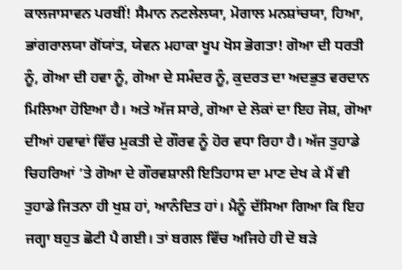ਕਾਲਜਾਸਾਵਨ ਪਰਬੀਂ! ਸੈਮਾਨ ਨਟਲੇਲਯਾ, ਮੋਗਾਲ ਮਨਸ਼ਾਂਚਯਾ, ਹਿਆ, ਭਾਂਗਰਾਲਯਾ ਗੋਂਯਾਂਤ, ਯੇਵਨ ਮਹਾਕਾ ਖੂਪ ਖੋਸ ਭੋਗਤਾ! ਗੋਆ ਦੀ ਧਰਤੀ ਨੂੰ, ਗੋਆ ਦੀ ਹਵਾ ਨੂੰ, ਗੋਆ ਦੇ ਸਮੰਦਰ ਨੂੰ, ਕੁਦਰਤ ਦਾ ਅਦਭੁਤ ਵਰਦਾਨ ਮਿਲਿਆ ਹੋਇਆ ਹੈ। ਅਤੇ ਅੱਜ ਸਾਰੇ, ਗੋਆ ਦੇ ਲੋਕਾਂ ਦਾ ਇਹ ਜੋਸ਼, ਗੋਆ ਦੀਆਂ ਹਵਾਵਾਂ ਵਿੱਚ ਮੁਕਤੀ ਦੇ ਗੌਰਵ ਨੂੰ ਹੋਰ ਵਧਾ ਰਿਹਾ ਹੈ। ਅੱਜ ਤੁਹਾਡੇ ਚਿਹਰਿਆਂ ’ਤੇ ਗੋਆ ਦੇ ਗੌਰਵਸ਼ਾਲੀ ਇਤਿਹਾਸ ਦਾ ਮਾਣ ਦੇਖ ਕੇ ਮੈਂ ਵੀ ਤੁਹਾਡੇ ਜਿਤਨਾ ਹੀ ਖੁਸ਼ ਹਾਂ, ਆਨੰਦਿਤ ਹਾਂ। ਮੈਨੂੰ ਦੱਸਿਆ ਗਿਆ ਕਿ ਇਹ ਜਗ੍ਹਾ ਬਹੁਤ ਛੋਟੀ ਪੈ ਗਈ। ਤਾਂ ਬਗਲ ਵਿੱਚ ਅਜਿਹੇ ਹੀ ਦੋ ਬੜੇ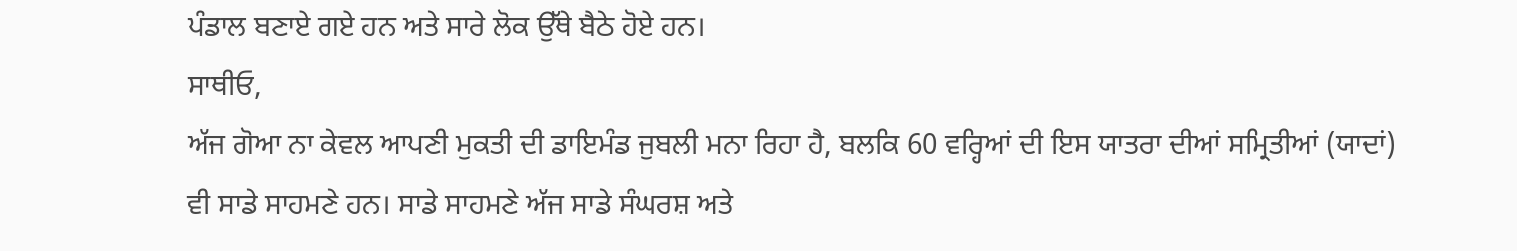ਪੰਡਾਲ ਬਣਾਏ ਗਏ ਹਨ ਅਤੇ ਸਾਰੇ ਲੋਕ ਉੱਥੇ ਬੈਠੇ ਹੋਏ ਹਨ।
ਸਾਥੀਓ,
ਅੱਜ ਗੋਆ ਨਾ ਕੇਵਲ ਆਪਣੀ ਮੁਕਤੀ ਦੀ ਡਾਇਮੰਡ ਜੁਬਲੀ ਮਨਾ ਰਿਹਾ ਹੈ, ਬਲਕਿ 60 ਵਰ੍ਹਿਆਂ ਦੀ ਇਸ ਯਾਤਰਾ ਦੀਆਂ ਸਮ੍ਰਿਤੀਆਂ (ਯਾਦਾਂ) ਵੀ ਸਾਡੇ ਸਾਹਮਣੇ ਹਨ। ਸਾਡੇ ਸਾਹਮਣੇ ਅੱਜ ਸਾਡੇ ਸੰਘਰਸ਼ ਅਤੇ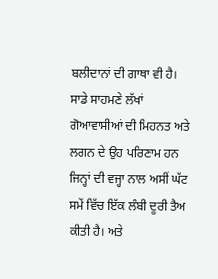ਬਲੀਦਾਨਾਂ ਦੀ ਗਾਥਾ ਵੀ ਹੈ। ਸਾਡੇ ਸਾਹਮਣੇ ਲੱਖਾਂ ਗੋਆਵਾਸੀਆਂ ਦੀ ਮਿਹਨਤ ਅਤੇ ਲਗਨ ਦੇ ਉਹ ਪਰਿਣਾਮ ਹਨ ਜਿਨ੍ਹਾਂ ਦੀ ਵਜ੍ਹਾ ਨਾਲ ਅਸੀਂ ਘੱਟ ਸਮੇਂ ਵਿੱਚ ਇੱਕ ਲੰਬੀ ਦੂਰੀ ਤੈਅ ਕੀਤੀ ਹੈ। ਅਤੇ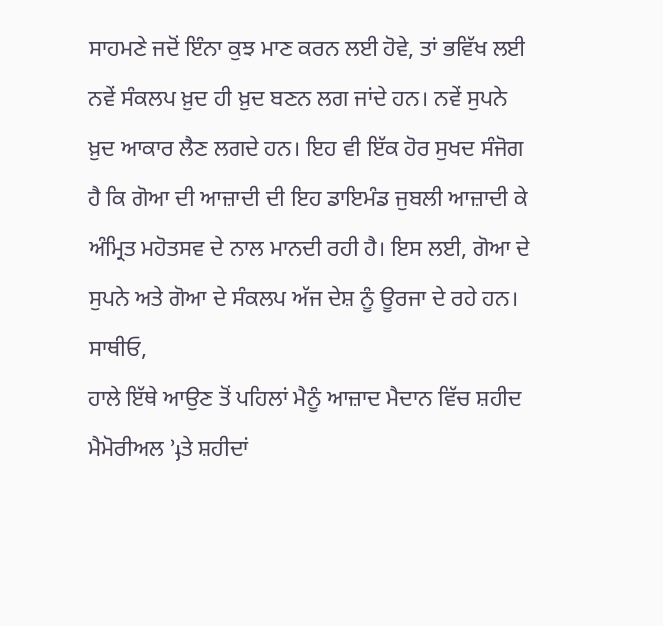ਸਾਹਮਣੇ ਜਦੋਂ ਇੰਨਾ ਕੁਝ ਮਾਣ ਕਰਨ ਲਈ ਹੋਵੇ, ਤਾਂ ਭਵਿੱਖ ਲਈ ਨਵੇਂ ਸੰਕਲਪ ਖ਼ੁਦ ਹੀ ਖ਼ੁਦ ਬਣਨ ਲਗ ਜਾਂਦੇ ਹਨ। ਨਵੇਂ ਸੁਪਨੇ ਖ਼ੁਦ ਆਕਾਰ ਲੈਣ ਲਗਦੇ ਹਨ। ਇਹ ਵੀ ਇੱਕ ਹੋਰ ਸੁਖਦ ਸੰਜੋਗ ਹੈ ਕਿ ਗੋਆ ਦੀ ਆਜ਼ਾਦੀ ਦੀ ਇਹ ਡਾਇਮੰਡ ਜੁਬਲੀ ਆਜ਼ਾਦੀ ਕੇ ਅੰਮ੍ਰਿਤ ਮਹੋਤਸਵ ਦੇ ਨਾਲ ਮਾਨਦੀ ਰਹੀ ਹੈ। ਇਸ ਲਈ, ਗੋਆ ਦੇ ਸੁਪਨੇ ਅਤੇ ਗੋਆ ਦੇ ਸੰਕਲਪ ਅੱਜ ਦੇਸ਼ ਨੂੰ ਊਰਜਾ ਦੇ ਰਹੇ ਹਨ।
ਸਾਥੀਓ,
ਹਾਲੇ ਇੱਥੇ ਆਉਣ ਤੋਂ ਪਹਿਲਾਂ ਮੈਨੂੰ ਆਜ਼ਾਦ ਮੈਦਾਨ ਵਿੱਚ ਸ਼ਹੀਦ ਮੈਮੋਰੀਅਲ ’ֈਤੇ ਸ਼ਹੀਦਾਂ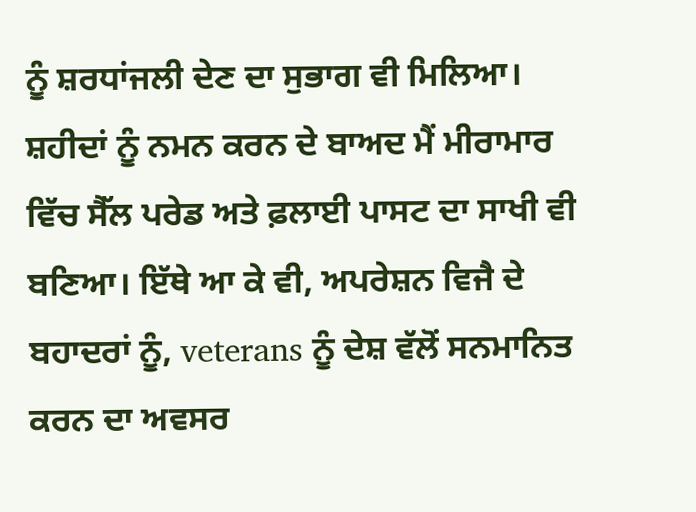ਨੂੰ ਸ਼ਰਧਾਂਜਲੀ ਦੇਣ ਦਾ ਸੁਭਾਗ ਵੀ ਮਿਲਿਆ। ਸ਼ਹੀਦਾਂ ਨੂੰ ਨਮਨ ਕਰਨ ਦੇ ਬਾਅਦ ਮੈਂ ਮੀਰਾਮਾਰ ਵਿੱਚ ਸੈੱਲ ਪਰੇਡ ਅਤੇ ਫ਼ਲਾਈ ਪਾਸਟ ਦਾ ਸਾਖੀ ਵੀ ਬਣਿਆ। ਇੱਥੇ ਆ ਕੇ ਵੀ, ਅਪਰੇਸ਼ਨ ਵਿਜੈ ਦੇ ਬਹਾਦਰਾਂ ਨੂੰ, veterans ਨੂੰ ਦੇਸ਼ ਵੱਲੋਂ ਸਨਮਾਨਿਤ ਕਰਨ ਦਾ ਅਵਸਰ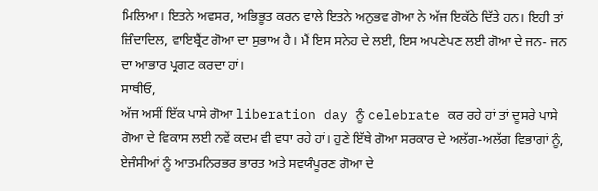ਮਿਲਿਆ। ਇਤਨੇ ਅਵਸਰ, ਅਭਿਭੂਤ ਕਰਨ ਵਾਲੇ ਇਤਨੇ ਅਨੁਭਵ ਗੋਆ ਨੇ ਅੱਜ ਇਕੱਠੇ ਦਿੱਤੇ ਹਨ। ਇਹੀ ਤਾਂ ਜ਼ਿੰਦਾਦਿਲ, ਵਾਇਬ੍ਰੈਂਟ ਗੋਆ ਦਾ ਸੁਭਾਅ ਹੈ। ਮੈਂ ਇਸ ਸਨੇਹ ਦੇ ਲਈ, ਇਸ ਅਪਣੇਪਣ ਲਈ ਗੋਆ ਦੇ ਜਨ- ਜਨ ਦਾ ਆਭਾਰ ਪ੍ਰਗਟ ਕਰਦਾ ਹਾਂ।
ਸਾਥੀਓ,
ਅੱਜ ਅਸੀਂ ਇੱਕ ਪਾਸੇ ਗੋਆ liberation day ਨੂੰ celebrate ਕਰ ਰਹੇ ਹਾਂ ਤਾਂ ਦੂਸਰੇ ਪਾਸੇ ਗੋਆ ਦੇ ਵਿਕਾਸ ਲਈ ਨਵੇਂ ਕਦਮ ਵੀ ਵਧਾ ਰਹੇ ਹਾਂ। ਹੁਣੇ ਇੱਥੇ ਗੋਆ ਸਰਕਾਰ ਦੇ ਅਲੱਗ-ਅਲੱਗ ਵਿਭਾਗਾਂ ਨੂੰ, ਏਜੰਸੀਆਂ ਨੂੰ ਆਤਮਨਿਰਭਰ ਭਾਰਤ ਅਤੇ ਸਵਯੰਪੂਰਣ ਗੋਆ ਦੇ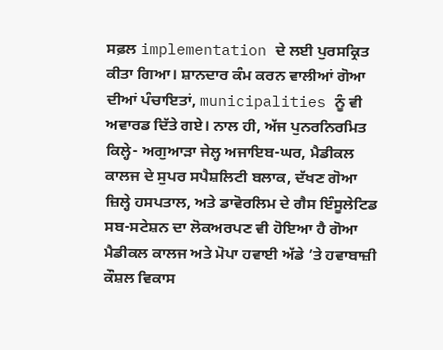ਸਫ਼ਲ implementation ਦੇ ਲਈ ਪੁਰਸਕ੍ਰਿਤ ਕੀਤਾ ਗਿਆ। ਸ਼ਾਨਦਾਰ ਕੰਮ ਕਰਨ ਵਾਲੀਆਂ ਗੋਆ ਦੀਆਂ ਪੰਚਾਇਤਾਂ, municipalities ਨੂੰ ਵੀ ਅਵਾਰਡ ਦਿੱਤੇ ਗਏ। ਨਾਲ ਹੀ, ਅੱਜ ਪੁਨਰਨਿਰਮਿਤ ਕਿਲ੍ਹੇ- ਅਗੁਆੜਾ ਜੇਲ੍ਹ ਅਜਾਇਬ-ਘਰ, ਮੈਡੀਕਲ ਕਾਲਜ ਦੇ ਸੁਪਰ ਸਪੈਸ਼ਲਿਟੀ ਬਲਾਕ, ਦੱਖਣ ਗੋਆ ਜ਼ਿਲ੍ਹੇ ਹਸਪਤਾਲ, ਅਤੇ ਡਾਵੋਰਲਿਮ ਦੇ ਗੈਸ ਇੰਸੂਲੇਟਿਡ ਸਬ-ਸਟੇਸ਼ਨ ਦਾ ਲੋਕਅਰਪਣ ਵੀ ਹੋਇਆ ਹੈ ਗੋਆ ਮੈਡੀਕਲ ਕਾਲਜ ਅਤੇ ਮੋਪਾ ਹਵਾਈ ਅੱਡੇ ’ਤੇ ਹਵਾਬਾਜ਼ੀ ਕੌਸ਼ਲ ਵਿਕਾਸ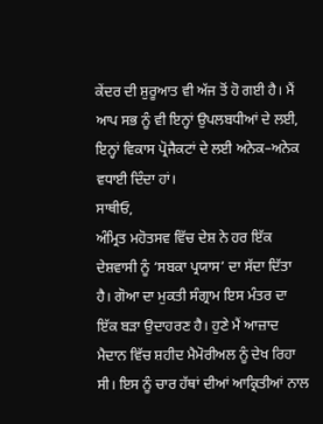ਕੇਂਦਰ ਦੀ ਸ਼ੁਰੂਆਤ ਵੀ ਅੱਜ ਤੋਂ ਹੋ ਗਈ ਹੈ। ਮੈਂ ਆਪ ਸਭ ਨੂੰ ਵੀ ਇਨ੍ਹਾਂ ਉਪਲਬਧੀਆਂ ਦੇ ਲਈ, ਇਨ੍ਹਾਂ ਵਿਕਾਸ ਪ੍ਰੋਜੈਕਟਾਂ ਦੇ ਲਈ ਅਨੇਕ–ਅਨੇਕ ਵਧਾਈ ਦਿੰਦਾ ਹਾਂ।
ਸਾਥੀਓ,
ਅੰਮ੍ਰਿਤ ਮਹੋਤਸਵ ਵਿੱਚ ਦੇਸ਼ ਨੇ ਹਰ ਇੱਕ ਦੇਸ਼ਵਾਸੀ ਨੂੰ ‘ਸਬਕਾ ਪ੍ਰਯਾਸ’ ਦਾ ਸੱਦਾ ਦਿੱਤਾ ਹੈ। ਗੋਆ ਦਾ ਮੁਕਤੀ ਸੰਗ੍ਰਾਮ ਇਸ ਮੰਤਰ ਦਾ ਇੱਕ ਬੜਾ ਉਦਾਹਰਣ ਹੈ। ਹੁਣੇ ਮੈਂ ਆਜ਼ਾਦ ਮੈਦਾਨ ਵਿੱਚ ਸ਼ਹੀਦ ਮੈਮੋਰੀਅਲ ਨੂੰ ਦੇਖ ਰਿਹਾ ਸੀ। ਇਸ ਨੂੰ ਚਾਰ ਹੱਥਾਂ ਦੀਆਂ ਆਕ੍ਰਿਤੀਆਂ ਨਾਲ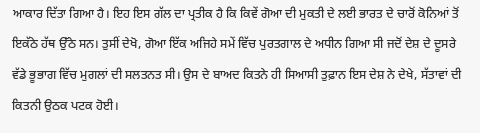ਆਕਾਰ ਦਿੱਤਾ ਗਿਆ ਹੈ। ਇਹ ਇਸ ਗੱਲ ਦਾ ਪ੍ਰਤੀਕ ਹੈ ਕਿ ਕਿਵੇਂ ਗੋਆ ਦੀ ਮੁਕਤੀ ਦੇ ਲਈ ਭਾਰਤ ਦੇ ਚਾਰੋਂ ਕੋਨਿਆਂ ਤੋਂ ਇਕੱਠੇ ਹੱਥ ਉੱਠੇ ਸਨ। ਤੁਸੀਂ ਦੇਖੋ, ਗੋਆ ਇੱਕ ਅਜਿਹੇ ਸਮੇਂ ਵਿੱਚ ਪੁਰਤਗਾਲ ਦੇ ਅਧੀਨ ਗਿਆ ਸੀ ਜਦੋਂ ਦੇਸ਼ ਦੇ ਦੂਸਰੇ ਵੱਡੇ ਭੂਭਾਗ ਵਿੱਚ ਮੁਗਲਾਂ ਦੀ ਸਲਤਨਤ ਸੀ। ਉਸ ਦੇ ਬਾਅਦ ਕਿਤਨੇ ਹੀ ਸਿਆਸੀ ਤੁਫ਼ਾਨ ਇਸ ਦੇਸ਼ ਨੇ ਦੇਖੇ, ਸੱਤਾਵਾਂ ਦੀ ਕਿਤਨੀ ਉਠਕ ਪਟਕ ਹੋਈ।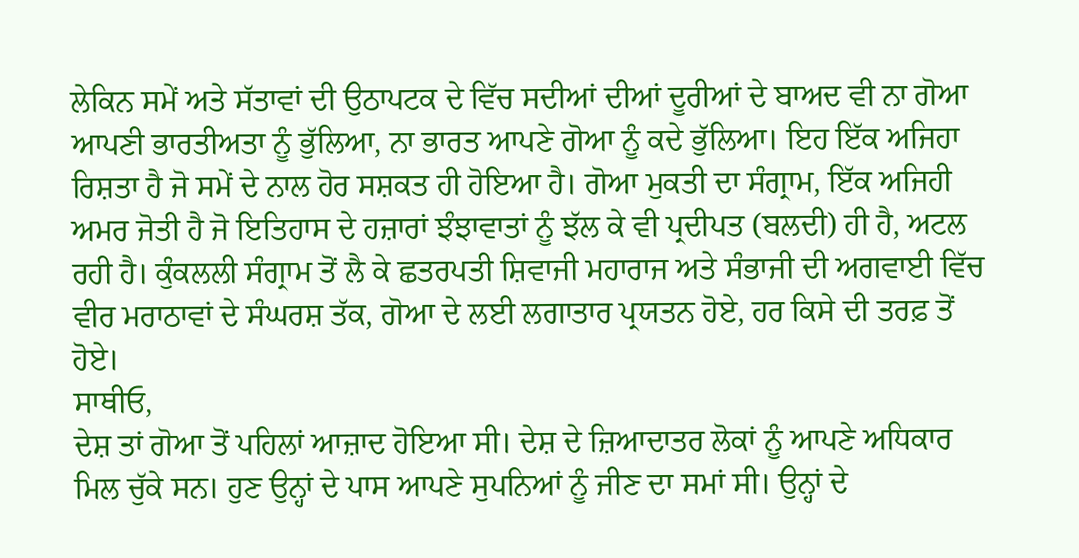ਲੇਕਿਨ ਸਮੇਂ ਅਤੇ ਸੱਤਾਵਾਂ ਦੀ ਉਠਾਪਟਕ ਦੇ ਵਿੱਚ ਸਦੀਆਂ ਦੀਆਂ ਦੂਰੀਆਂ ਦੇ ਬਾਅਦ ਵੀ ਨਾ ਗੋਆ ਆਪਣੀ ਭਾਰਤੀਅਤਾ ਨੂੰ ਭੁੱਲਿਆ, ਨਾ ਭਾਰਤ ਆਪਣੇ ਗੋਆ ਨੂੰ ਕਦੇ ਭੁੱਲਿਆ। ਇਹ ਇੱਕ ਅਜਿਹਾ ਰਿਸ਼ਤਾ ਹੈ ਜੋ ਸਮੇਂ ਦੇ ਨਾਲ ਹੋਰ ਸਸ਼ਕਤ ਹੀ ਹੋਇਆ ਹੈ। ਗੋਆ ਮੁਕਤੀ ਦਾ ਸੰਗ੍ਰਾਮ, ਇੱਕ ਅਜਿਹੀ ਅਮਰ ਜੋਤੀ ਹੈ ਜੋ ਇਤਿਹਾਸ ਦੇ ਹਜ਼ਾਰਾਂ ਝੰਝਾਵਾਤਾਂ ਨੂੰ ਝੱਲ ਕੇ ਵੀ ਪ੍ਰਦੀਪਤ (ਬਲਦੀ) ਹੀ ਹੈ, ਅਟਲ ਰਹੀ ਹੈ। ਕੁੰਕਲਲੀ ਸੰਗ੍ਰਾਮ ਤੋਂ ਲੈ ਕੇ ਛਤਰਪਤੀ ਸ਼ਿਵਾਜੀ ਮਹਾਰਾਜ ਅਤੇ ਸੰਭਾਜੀ ਦੀ ਅਗਵਾਈ ਵਿੱਚ ਵੀਰ ਮਰਾਠਾਵਾਂ ਦੇ ਸੰਘਰਸ਼ ਤੱਕ, ਗੋਆ ਦੇ ਲਈ ਲਗਾਤਾਰ ਪ੍ਰਯਤਨ ਹੋਏ, ਹਰ ਕਿਸੇ ਦੀ ਤਰਫ਼ ਤੋਂ ਹੋਏ।
ਸਾਥੀਓ,
ਦੇਸ਼ ਤਾਂ ਗੋਆ ਤੋਂ ਪਹਿਲਾਂ ਆਜ਼ਾਦ ਹੋਇਆ ਸੀ। ਦੇਸ਼ ਦੇ ਜ਼ਿਆਦਾਤਰ ਲੋਕਾਂ ਨੂੰ ਆਪਣੇ ਅਧਿਕਾਰ ਮਿਲ ਚੁੱਕੇ ਸਨ। ਹੁਣ ਉਨ੍ਹਾਂ ਦੇ ਪਾਸ ਆਪਣੇ ਸੁਪਨਿਆਂ ਨੂੰ ਜੀਣ ਦਾ ਸਮਾਂ ਸੀ। ਉਨ੍ਹਾਂ ਦੇ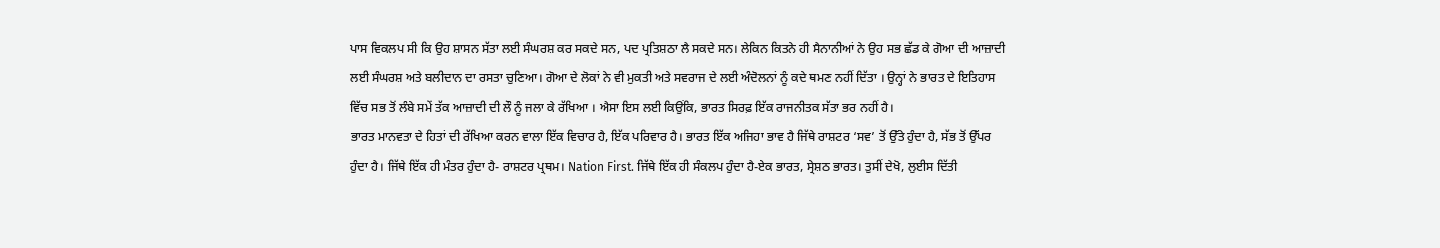ਪਾਸ ਵਿਕਲਪ ਸੀ ਕਿ ਉਹ ਸ਼ਾਸਨ ਸੱਤਾ ਲਈ ਸੰਘਰਸ਼ ਕਰ ਸਕਦੇ ਸਨ, ਪਦ ਪ੍ਰਤਿਸ਼ਠਾ ਲੈ ਸਕਦੇ ਸਨ। ਲੇਕਿਨ ਕਿਤਨੇ ਹੀ ਸੈਨਾਨੀਆਂ ਨੇ ਉਹ ਸਭ ਛੱਡ ਕੇ ਗੋਆ ਦੀ ਆਜ਼ਾਦੀ ਲਈ ਸੰਘਰਸ਼ ਅਤੇ ਬਲੀਦਾਨ ਦਾ ਰਸਤਾ ਚੁਣਿਆ। ਗੋਆ ਦੇ ਲੋਕਾਂ ਨੇ ਵੀ ਮੁਕਤੀ ਅਤੇ ਸਵਰਾਜ ਦੇ ਲਈ ਅੰਦੋਲਨਾਂ ਨੂੰ ਕਦੇ ਥਮਣ ਨਹੀਂ ਦਿੱਤਾ । ਉਨ੍ਹਾਂ ਨੇ ਭਾਰਤ ਦੇ ਇਤਿਹਾਸ ਵਿੱਚ ਸਭ ਤੋਂ ਲੰਬੇ ਸਮੇਂ ਤੱਕ ਆਜ਼ਾਦੀ ਦੀ ਲੌ ਨੂੰ ਜਲਾ ਕੇ ਰੱਖਿਆ । ਐਸਾ ਇਸ ਲਈ ਕਿਉਂਕਿ, ਭਾਰਤ ਸਿਰਫ਼ ਇੱਕ ਰਾਜਨੀਤਕ ਸੱਤਾ ਭਰ ਨਹੀਂ ਹੈ।
ਭਾਰਤ ਮਾਨਵਤਾ ਦੇ ਹਿਤਾਂ ਦੀ ਰੱਖਿਆ ਕਰਨ ਵਾਲਾ ਇੱਕ ਵਿਚਾਰ ਹੈ, ਇੱਕ ਪਰਿਵਾਰ ਹੈ। ਭਾਰਤ ਇੱਕ ਅਜਿਹਾ ਭਾਵ ਹੈ ਜਿੱਥੇ ਰਾਸ਼ਟਰ ‘ਸਵ’ ਤੋਂ ਉੱਤੇ ਹੁੰਦਾ ਹੈ, ਸੱਭ ਤੋਂ ਉੱਪਰ ਹੁੰਦਾ ਹੈ। ਜਿੱਥੇ ਇੱਕ ਹੀ ਮੰਤਰ ਹੁੰਦਾ ਹੈ- ਰਾਸ਼ਟਰ ਪ੍ਰਥਮ। Nation First. ਜਿੱਥੇ ਇੱਕ ਹੀ ਸੰਕਲਪ ਹੁੰਦਾ ਹੈ-ਏਕ ਭਾਰਤ, ਸ੍ਰੇਸ਼ਠ ਭਾਰਤ। ਤੁਸੀਂ ਦੇਖੋ, ਲੁਈਸ ਦਿੱਤੀ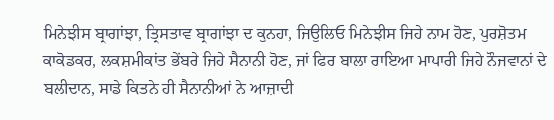ਮਿਨੇਝੀਸ ਬ੍ਰਾਗਾਂਝਾ, ਤ੍ਰਿਸਤਾਵ ਬ੍ਰਾਗਾਂਝਾ ਦ ਕੁਨਹਾ, ਜਿਉਲਿਓ ਮਿਨੇਝੀਸ ਜਿਹੇ ਨਾਮ ਹੋਣ, ਪੁਰਸ਼ੋਤਮ ਕਾਕੋਡਕਰ, ਲਕਸ਼ਮੀਕਾਂਤ ਭੇਂਬਰੇ ਜਿਹੇ ਸੈਨਾਨੀ ਹੋਣ, ਜਾਂ ਫਿਰ ਬਾਲਾ ਰਾਇਆ ਮਾਪਾਰੀ ਜਿਹੇ ਨੌਜਵਾਨਾਂ ਦੇ ਬਲੀਦਾਨ, ਸਾਡੇ ਕਿਤਨੇ ਹੀ ਸੈਨਾਨੀਆਂ ਨੇ ਆਜ਼ਾਦੀ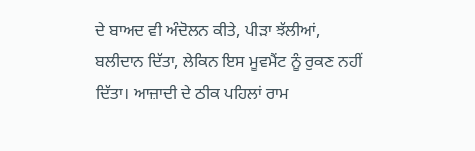ਦੇ ਬਾਅਦ ਵੀ ਅੰਦੋਲਨ ਕੀਤੇ, ਪੀੜਾ ਝੱਲੀਆਂ, ਬਲੀਦਾਨ ਦਿੱਤਾ, ਲੇਕਿਨ ਇਸ ਮੂਵਮੈਂਟ ਨੂੰ ਰੁਕਣ ਨਹੀਂ ਦਿੱਤਾ। ਆਜ਼ਾਦੀ ਦੇ ਠੀਕ ਪਹਿਲਾਂ ਰਾਮ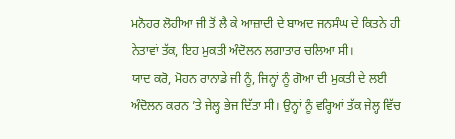ਮਨੋਹਰ ਲੋਹੀਆ ਜੀ ਤੋਂ ਲੈ ਕੇ ਆਜ਼ਾਦੀ ਦੇ ਬਾਅਦ ਜਨਸੰਘ ਦੇ ਕਿਤਨੇ ਹੀ ਨੇਤਾਵਾਂ ਤੱਕ, ਇਹ ਮੁਕਤੀ ਅੰਦੋਲਨ ਲਗਾਤਾਰ ਚਲਿਆ ਸੀ।
ਯਾਦ ਕਰੋ, ਮੋਹਨ ਰਾਨਾਡੇ ਜੀ ਨੂੰ, ਜਿਨ੍ਹਾਂ ਨੂੰ ਗੋਆ ਦੀ ਮੁਕਤੀ ਦੇ ਲਈ ਅੰਦੋਲਨ ਕਰਨ ’ਤੇ ਜੇਲ੍ਹ ਭੇਜ ਦਿੱਤਾ ਸੀ। ਉਨ੍ਹਾਂ ਨੂੰ ਵਰ੍ਹਿਆਂ ਤੱਕ ਜੇਲ੍ਹ ਵਿੱਚ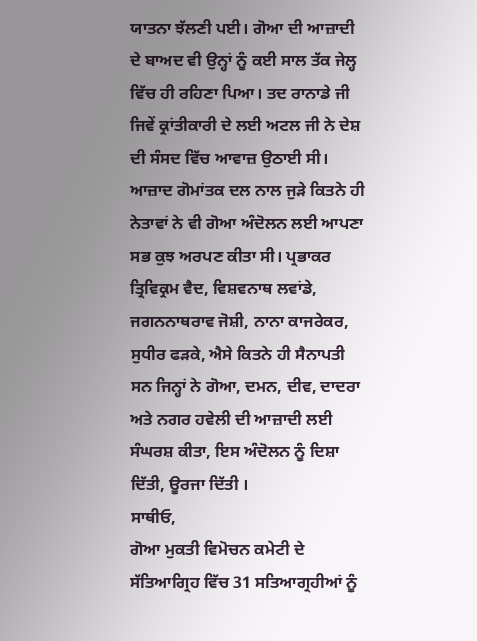ਯਾਤਨਾ ਝੱਲਣੀ ਪਈ। ਗੋਆ ਦੀ ਆਜ਼ਾਦੀ ਦੇ ਬਾਅਦ ਵੀ ਉਨ੍ਹਾਂ ਨੂੰ ਕਈ ਸਾਲ ਤੱਕ ਜੇਲ੍ਹ ਵਿੱਚ ਹੀ ਰਹਿਣਾ ਪਿਆ। ਤਦ ਰਾਨਾਡੇ ਜੀ ਜਿਵੇਂ ਕ੍ਰਾਂਤੀਕਾਰੀ ਦੇ ਲਈ ਅਟਲ ਜੀ ਨੇ ਦੇਸ਼ ਦੀ ਸੰਸਦ ਵਿੱਚ ਆਵਾਜ਼ ਉਠਾਈ ਸੀ। ਆਜ਼ਾਦ ਗੋਮਾਂਤਕ ਦਲ ਨਾਲ ਜੁੜੇ ਕਿਤਨੇ ਹੀ ਨੇਤਾਵਾਂ ਨੇ ਵੀ ਗੋਆ ਅੰਦੋਲਨ ਲਈ ਆਪਣਾ ਸਭ ਕੁਝ ਅਰਪਣ ਕੀਤਾ ਸੀ। ਪ੍ਰਭਾਕਰ ਤ੍ਰਿਵਿਕ੍ਰਮ ਵੈਦ, ਵਿਸ਼ਵਨਾਥ ਲਵਾਂਡੇ, ਜਗਨਨਾਥਰਾਵ ਜੋਸ਼ੀ, ਨਾਨਾ ਕਾਜਰੇਕਰ, ਸੁਧੀਰ ਫੜਕੇ, ਐਸੇ ਕਿਤਨੇ ਹੀ ਸੈਨਾਪਤੀ ਸਨ ਜਿਨ੍ਹਾਂ ਨੇ ਗੋਆ, ਦਮਨ, ਦੀਵ, ਦਾਦਰਾ ਅਤੇ ਨਗਰ ਹਵੇਲੀ ਦੀ ਆਜ਼ਾਦੀ ਲਈ ਸੰਘਰਸ਼ ਕੀਤਾ, ਇਸ ਅੰਦੋਲਨ ਨੂੰ ਦਿਸ਼ਾ ਦਿੱਤੀ, ਊਰਜਾ ਦਿੱਤੀ ।
ਸਾਥੀਓ,
ਗੋਆ ਮੁਕਤੀ ਵਿਮੋਚਨ ਕਮੇਟੀ ਦੇ ਸੱਤਿਆਗ੍ਰਿਹ ਵਿੱਚ 31 ਸਤਿਆਗ੍ਰਹੀਆਂ ਨੂੰ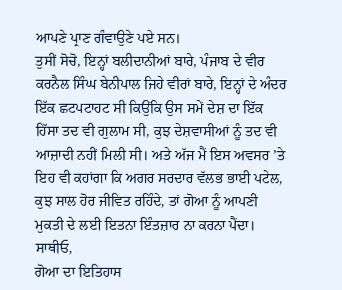ਆਪਣੇ ਪ੍ਰਾਣ ਗੰਵਾਉਣੇ ਪਏ ਸਨ।
ਤੁਸੀਂ ਸੋਚੋ, ਇਨ੍ਹਾਂ ਬਲੀਦਾਨੀਆਂ ਬਾਰੇ, ਪੰਜਾਬ ਦੇ ਵੀਰ ਕਰਨੈਲ ਸਿੰਘ ਬੇਨੀਪਾਲ ਜਿਹੇ ਵੀਰਾਂ ਬਾਰੇ, ਇਨ੍ਹਾਂ ਦੇ ਅੰਦਰ ਇੱਕ ਛਟਪਟਾਹਟ ਸੀ ਕਿਉਂਕਿ ਉਸ ਸਮੇਂ ਦੇਸ਼ ਦਾ ਇੱਕ ਹਿੱਸਾ ਤਦ ਵੀ ਗੁਲਾਮ ਸੀ, ਕੁਝ ਦੇਸ਼ਵਾਸੀਆਂ ਨੂੰ ਤਦ ਵੀ ਆਜ਼ਾਦੀ ਨਹੀਂ ਮਿਲੀ ਸੀ। ਅਤੇ ਅੱਜ ਮੈਂ ਇਸ ਅਵਸਰ ’ਤੇ ਇਹ ਵੀ ਕਹਾਂਗਾ ਕਿ ਅਗਰ ਸਰਦਾਰ ਵੱਲਭ ਭਾਈ ਪਟੇਲ, ਕੁਝ ਸਾਲ ਹੋਰ ਜੀਵਿਤ ਰਹਿੰਦੇ, ਤਾਂ ਗੋਆ ਨੂੰ ਆਪਣੀ ਮੁਕਤੀ ਦੇ ਲਈ ਇਤਨਾ ਇੰਤਜ਼ਾਰ ਨਾ ਕਰਨਾ ਪੈਂਦਾ।
ਸਾਥੀਓ,
ਗੋਆ ਦਾ ਇਤਿਹਾਸ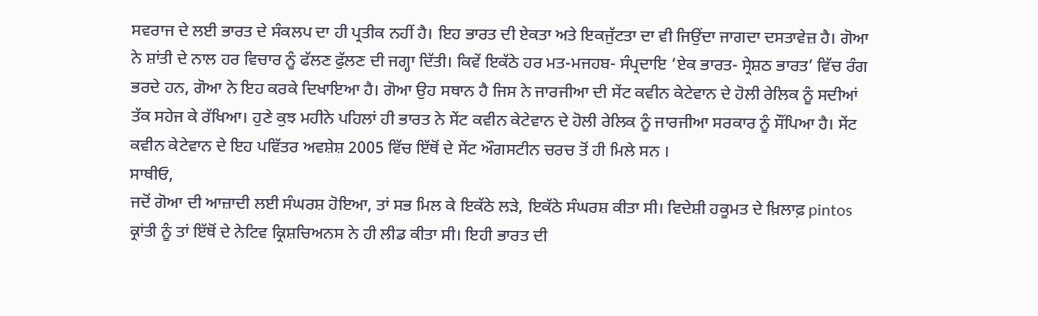ਸਵਰਾਜ ਦੇ ਲਈ ਭਾਰਤ ਦੇ ਸੰਕਲਪ ਦਾ ਹੀ ਪ੍ਰਤੀਕ ਨਹੀਂ ਹੈ। ਇਹ ਭਾਰਤ ਦੀ ਏਕਤਾ ਅਤੇ ਇਕਜੁੱਟਤਾ ਦਾ ਵੀ ਜਿਉਂਦਾ ਜਾਗਦਾ ਦਸਤਾਵੇਜ਼ ਹੈ। ਗੋਆ ਨੇ ਸ਼ਾਂਤੀ ਦੇ ਨਾਲ ਹਰ ਵਿਚਾਰ ਨੂੰ ਫੱਲਣ ਫੁੱਲਣ ਦੀ ਜਗ੍ਹਾ ਦਿੱਤੀ। ਕਿਵੇਂ ਇਕੱਠੇ ਹਰ ਮਤ-ਮਜਹਬ- ਸੰਪ੍ਰਦਾਇ ‘ਏਕ ਭਾਰਤ- ਸ੍ਰੇਸ਼ਠ ਭਾਰਤ’ ਵਿੱਚ ਰੰਗ ਭਰਦੇ ਹਨ, ਗੋਆ ਨੇ ਇਹ ਕਰਕੇ ਦਿਖਾਇਆ ਹੈ। ਗੋਆ ਉਹ ਸਥਾਨ ਹੈ ਜਿਸ ਨੇ ਜਾਰਜੀਆ ਦੀ ਸੇਂਟ ਕਵੀਨ ਕੇਟੇਵਾਨ ਦੇ ਹੋਲੀ ਰੇਲਿਕ ਨੂੰ ਸਦੀਆਂ ਤੱਕ ਸਹੇਜ ਕੇ ਰੱਖਿਆ। ਹੁਣੇ ਕੁਝ ਮਹੀਨੇ ਪਹਿਲਾਂ ਹੀ ਭਾਰਤ ਨੇ ਸੇਂਟ ਕਵੀਨ ਕੇਟੇਵਾਨ ਦੇ ਹੋਲੀ ਰੇਲਿਕ ਨੂੰ ਜਾਰਜੀਆ ਸਰਕਾਰ ਨੂੰ ਸੌਂਪਿਆ ਹੈ। ਸੇਂਟ ਕਵੀਨ ਕੇਟੇਵਾਨ ਦੇ ਇਹ ਪਵਿੱਤਰ ਅਵਸ਼ੇਸ਼ 2005 ਵਿੱਚ ਇੱਥੋਂ ਦੇ ਸੇਂਟ ਔਗਸਟੀਨ ਚਰਚ ਤੋਂ ਹੀ ਮਿਲੇ ਸਨ ।
ਸਾਥੀਓ,
ਜਦੋਂ ਗੋਆ ਦੀ ਆਜ਼ਾਦੀ ਲਈ ਸੰਘਰਸ਼ ਹੋਇਆ, ਤਾਂ ਸਭ ਮਿਲ ਕੇ ਇਕੱਠੇ ਲੜੇ, ਇਕੱਠੇ ਸੰਘਰਸ਼ ਕੀਤਾ ਸੀ। ਵਿਦੇਸ਼ੀ ਹਕੂਮਤ ਦੇ ਖ਼ਿਲਾਫ਼ pintos ਕ੍ਰਾਂਤੀ ਨੂੰ ਤਾਂ ਇੱਥੋਂ ਦੇ ਨੇਟਿਵ ਕ੍ਰਿਸ਼ਚਿਅਨਸ ਨੇ ਹੀ ਲੀਡ ਕੀਤਾ ਸੀ। ਇਹੀ ਭਾਰਤ ਦੀ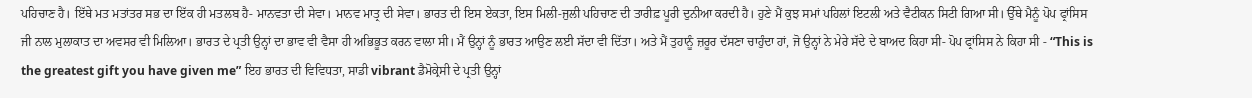ਪਹਿਚਾਣ ਹੈ। ਇੱਥੇ ਮਤ ਮਤਾਂਤਰ ਸਭ ਦਾ ਇੱਕ ਹੀ ਮਤਲਬ ਹੈ- ਮਾਨਵਤਾ ਦੀ ਸੇਵਾ। ਮਾਨਵ ਮਾਤ੍ਰ ਦੀ ਸੇਵਾ। ਭਾਰਤ ਦੀ ਇਸ ਏਕਤਾ, ਇਸ ਮਿਲੀ-ਜੁਲੀ ਪਹਿਚਾਣ ਦੀ ਤਾਰੀਫ਼ ਪੂਰੀ ਦੁਨੀਆ ਕਰਦੀ ਹੈ। ਹੁਣੇ ਮੈਂ ਕੁਝ ਸਮਾਂ ਪਹਿਲਾਂ ਇਟਲੀ ਅਤੇ ਵੈਟੀਕਨ ਸਿਟੀ ਗਿਆ ਸੀ। ਉੱਥੇ ਮੈਨੂੰ ਪੋਪ ਫ੍ਰਾਂਸਿਸ ਜੀ ਨਾਲ ਮੁਲਾਕਾਤ ਦਾ ਅਵਸਰ ਵੀ ਮਿਲਿਆ। ਭਾਰਤ ਦੇ ਪ੍ਰਤੀ ਉਨ੍ਹਾਂ ਦਾ ਭਾਵ ਵੀ ਵੈਸਾ ਹੀ ਅਭਿਭੂਤ ਕਰਨ ਵਾਲਾ ਸੀ। ਮੈਂ ਉਨ੍ਹਾਂ ਨੂੰ ਭਾਰਤ ਆਉਣ ਲਈ ਸੱਦਾ ਵੀ ਦਿੱਤਾ। ਅਤੇ ਮੈਂ ਤੁਹਾਨੂੰ ਜ਼ਰੂਰ ਦੱਸਣਾ ਚਾਹੁੰਦਾ ਹਾਂ, ਜੋ ਉਨ੍ਹਾਂ ਨੇ ਮੇਰੇ ਸੱਦੇ ਦੇ ਬਾਅਦ ਕਿਹਾ ਸੀ- ਪੋਪ ਫ੍ਰਾਂਸਿਸ ਨੇ ਕਿਹਾ ਸੀ - “This is the greatest gift you have given me” ਇਹ ਭਾਰਤ ਦੀ ਵਿਵਿਧਤਾ, ਸਾਡੀ vibrant ਡੈਮੋਕ੍ਰੇਸੀ ਦੇ ਪ੍ਰਤੀ ਉਨ੍ਹਾਂ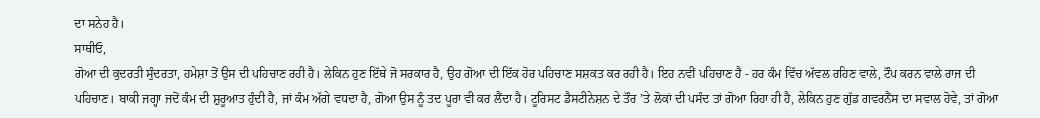ਦਾ ਸਨੇਹ ਹੈ।
ਸਾਥੀਓ,
ਗੋਆ ਦੀ ਕੁਦਰਤੀ ਸੁੰਦਰਤਾ, ਹਮੇਸ਼ਾ ਤੋਂ ਉਸ ਦੀ ਪਹਿਚਾਣ ਰਹੀ ਹੈ। ਲੇਕਿਨ ਹੁਣ ਇੱਥੇ ਜੋ ਸਰਕਾਰ ਹੈ, ਉਹ ਗੋਆ ਦੀ ਇੱਕ ਹੋਰ ਪਹਿਚਾਣ ਸਸ਼ਕਤ ਕਰ ਰਹੀ ਹੈ। ਇਹ ਨਵੀਂ ਪਹਿਚਾਣ ਹੈ - ਹਰ ਕੰਮ ਵਿੱਚ ਅੱਵਲ ਰਹਿਣ ਵਾਲੇ, ਟੌਪ ਕਰਨ ਵਾਲੇ ਰਾਜ ਦੀ ਪਹਿਚਾਣ। ਬਾਕੀ ਜਗ੍ਹਾ ਜਦੋਂ ਕੰਮ ਦੀ ਸ਼ੁਰੂਆਤ ਹੁੰਦੀ ਹੈ, ਜਾਂ ਕੰਮ ਅੱਗੇ ਵਧਦਾ ਹੈ, ਗੋਆ ਉਸ ਨੂੰ ਤਦ ਪੂਰਾ ਵੀ ਕਰ ਲੈਂਦਾ ਹੈ। ਟੂਰਿਸਟ ਡੈਸਟੀਨੇਸ਼ਨ ਦੇ ਤੌਰ ’ਤੇ ਲੋਕਾਂ ਦੀ ਪਸੰਦ ਤਾਂ ਗੋਆ ਰਿਹਾ ਹੀ ਹੈ, ਲੇਕਿਨ ਹੁਣ ਗੁੱਡ ਗਵਰਨੈਂਸ ਦਾ ਸਵਾਲ ਹੋਵੇ, ਤਾਂ ਗੋਆ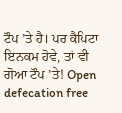ਟੌਪ ’ਤੇ ਹੈ। ਪਰ ਕੈਪਿਟਾ ਇਨਕਮ ਹੋਵੇ, ਤਾਂ ਵੀ ਗੋਆ ਟੌਪ ’ਤੇ! Open defecation free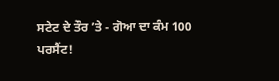ਸਟੇਟ ਦੇ ਤੌਰ ’ਤੇ - ਗੋਆ ਦਾ ਕੰਮ 100 ਪਰਸੈਂਟ!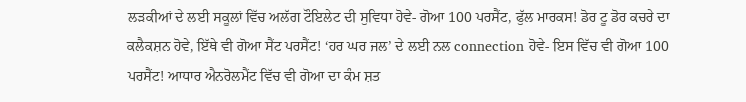ਲੜਕੀਆਂ ਦੇ ਲਈ ਸਕੂਲਾਂ ਵਿੱਚ ਅਲੱਗ ਟੌਇਲੇਟ ਦੀ ਸੁਵਿਧਾ ਹੋਵੇ- ਗੋਆ 100 ਪਰਸੈਂਟ, ਫੁੱਲ ਮਾਰਕਸ! ਡੋਰ ਟੂ ਡੋਰ ਕਚਰੇ ਦਾ ਕਲੈਕਸ਼ਨ ਹੋਵੇ, ਇੱਥੇ ਵੀ ਗੋਆ ਸੈਂਟ ਪਰਸੈਂਟ! ‘ਹਰ ਘਰ ਜਲ’ ਦੇ ਲਈ ਨਲ connection ਹੋਵੇ- ਇਸ ਵਿੱਚ ਵੀ ਗੋਆ 100 ਪਰਸੈਂਟ! ਆਧਾਰ ਐਨਰੋਲਮੈਂਟ ਵਿੱਚ ਵੀ ਗੋਆ ਦਾ ਕੰਮ ਸ਼ਤ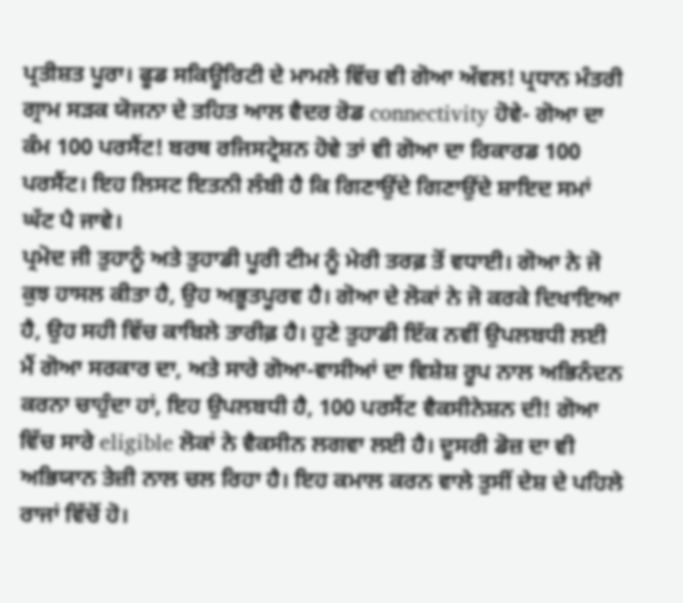ਪ੍ਰਤੀਸ਼ਤ ਪੂਰਾ। ਫੂਡ ਸਕਿਊਰਿਟੀ ਦੇ ਮਾਮਲੇ ਵਿੱਚ ਵੀ ਗੋਆ ਅੱਵਲ! ਪ੍ਰਧਾਨ ਮੰਤਰੀ ਗ੍ਰਾਮ ਸੜਕ ਯੋਜਨਾ ਦੇ ਤਹਿਤ ਆਲ ਵੈਦਰ ਰੋਡ connectivity ਹੋਵੇ- ਗੋਆ ਦਾ ਕੰਮ 100 ਪਰਸੈਂਟ! ਬਰਥ ਰਜਿਸਟ੍ਰੇਸ਼ਨ ਹੋਵੇ ਤਾਂ ਵੀ ਗੋਆ ਦਾ ਰਿਕਾਰਡ 100 ਪਰਸੈਂਟ। ਇਹ ਲਿਸਟ ਇਤਨੀ ਲੰਬੀ ਹੈ ਕਿ ਗਿਣਾਉਂਦੇ ਗਿਣਾਉਂਦੇ ਸ਼ਾਇਦ ਸਮਾਂ ਘੱਟ ਪੈ ਜਾਵੇ।
ਪ੍ਰਮੋਦ ਜੀ ਤੁਹਾਨੂੰ ਅਤੇ ਤੁਹਾਡੀ ਪੂਰੀ ਟੀਮ ਨੂੰ ਮੇਰੀ ਤਰਫ਼ ਤੋਂ ਵਧਾਈ। ਗੋਆ ਨੇ ਜੋ ਕੁਝ ਹਾਸਲ ਕੀਤਾ ਹੈ, ਉਹ ਅਭੂਤਪੂਰਵ ਹੈ। ਗੋਆ ਦੇ ਲੋਕਾਂ ਨੇ ਜੋ ਕਰਕੇ ਦਿਖਾਇਆ ਹੈ, ਉਹ ਸਹੀ ਵਿੱਚ ਕਾਬਿਲੇ ਤਾਰੀਫ਼ ਹੈ। ਹੁਣੇ ਤੁਹਾਡੀ ਇੱਕ ਨਵੀਂ ਉਪਲਬਧੀ ਲਈ ਮੈਂ ਗੋਆ ਸਰਕਾਰ ਦਾ, ਅਤੇ ਸਾਰੇ ਗੋਆ-ਵਾਸੀਆਂ ਦਾ ਵਿਸ਼ੇਸ਼ ਰੂਪ ਨਾਲ ਅਭਿਨੰਦਨ ਕਰਨਾ ਚਾਹੁੰਦਾ ਹਾਂ, ਇਹ ਉਪਲਬਧੀ ਹੈ, 100 ਪਰਸੈਂਟ ਵੈਕਸੀਨੇਸ਼ਨ ਦੀ! ਗੋਆ ਵਿੱਚ ਸਾਰੇ eligible ਲੋਕਾਂ ਨੇ ਵੈਕਸੀਨ ਲਗਵਾ ਲਈ ਹੈ। ਦੂਸਰੀ ਡੋਜ਼ ਦਾ ਵੀ ਅਭਿਯਾਨ ਤੇਜ਼ੀ ਨਾਲ ਚਲ ਰਿਹਾ ਹੈ। ਇਹ ਕਮਾਲ ਕਰਨ ਵਾਲੇ ਤੁਸੀਂ ਦੇਸ਼ ਦੇ ਪਹਿਲੇ ਰਾਜਾਂ ਵਿੱਚੋਂ ਹੋ।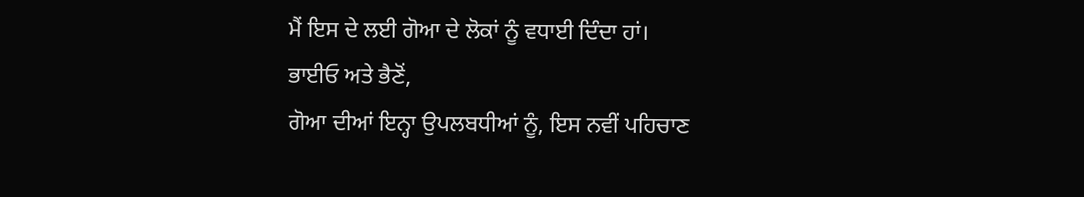ਮੈਂ ਇਸ ਦੇ ਲਈ ਗੋਆ ਦੇ ਲੋਕਾਂ ਨੂੰ ਵਧਾਈ ਦਿੰਦਾ ਹਾਂ।
ਭਾਈਓ ਅਤੇ ਭੈਣੋਂ,
ਗੋਆ ਦੀਆਂ ਇਨ੍ਹਾ ਉਪਲਬਧੀਆਂ ਨੂੰ, ਇਸ ਨਵੀਂ ਪਹਿਚਾਣ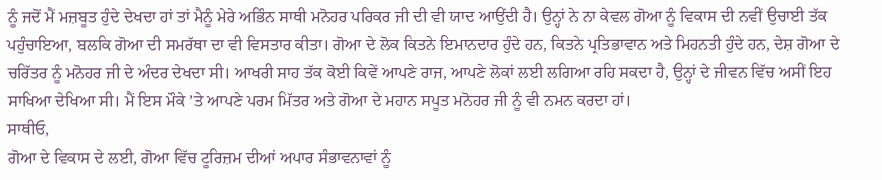ਨੂੰ ਜਦੋਂ ਮੈਂ ਮਜ਼ਬੂਤ ਹੁੰਦੇ ਦੇਖਦਾ ਹਾਂ ਤਾਂ ਮੈਨੂੰ ਮੇਰੇ ਅਭਿੰਨ ਸਾਥੀ ਮਨੋਹਰ ਪਰਿਕਰ ਜੀ ਦੀ ਵੀ ਯਾਦ ਆਉਂਦੀ ਹੈ। ਉਨ੍ਹਾਂ ਨੇ ਨਾ ਕੇਵਲ ਗੋਆ ਨੂੰ ਵਿਕਾਸ ਦੀ ਨਵੀਂ ਉਚਾਈ ਤੱਕ ਪਹੁੰਚਾਇਆ, ਬਲਕਿ ਗੋਆ ਦੀ ਸਮਰੱਥਾ ਦਾ ਵੀ ਵਿਸਤਾਰ ਕੀਤਾ। ਗੋਆ ਦੇ ਲੋਕ ਕਿਤਨੇ ਇਮਾਨਦਾਰ ਹੁੰਦੇ ਹਨ, ਕਿਤਨੇ ਪ੍ਰਤਿਭਾਵਾਨ ਅਤੇ ਮਿਹਨਤੀ ਹੁੰਦੇ ਹਨ, ਦੇਸ਼ ਗੋਆ ਦੇ ਚਰਿੱਤਰ ਨੂੰ ਮਨੋਹਰ ਜੀ ਦੇ ਅੰਦਰ ਦੇਖਦਾ ਸੀ। ਆਖਰੀ ਸਾਹ ਤੱਕ ਕੋਈ ਕਿਵੇਂ ਆਪਣੇ ਰਾਜ, ਆਪਣੇ ਲੋਕਾਂ ਲਈ ਲਗਿਆ ਰਹਿ ਸਕਦਾ ਹੈ, ਉਨ੍ਹਾਂ ਦੇ ਜੀਵਨ ਵਿੱਚ ਅਸੀਂ ਇਹ ਸਾਖਿਆ ਦੇਖਿਆ ਸੀ। ਮੈਂ ਇਸ ਮੌਕੇ ’ਤੇ ਆਪਣੇ ਪਰਮ ਮਿੱਤਰ ਅਤੇ ਗੋਆ ਦੇ ਮਹਾਨ ਸਪੂਤ ਮਨੋਹਰ ਜੀ ਨੂੰ ਵੀ ਨਮਨ ਕਰਦਾ ਹਾਂ।
ਸਾਥੀਓ,
ਗੋਆ ਦੇ ਵਿਕਾਸ ਦੇ ਲਈ, ਗੋਆ ਵਿੱਚ ਟੂਰਿਜ਼ਮ ਦੀਆਂ ਅਪਾਰ ਸੰਭਾਵਨਾਵਾਂ ਨੂੰ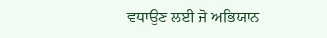ਵਧਾਉਣ ਲਈ ਜੋ ਅਭਿਯਾਨ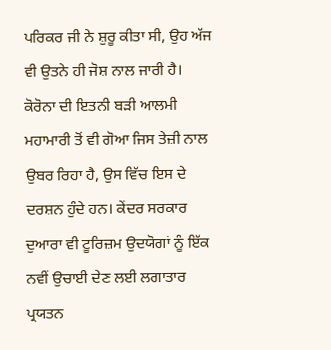ਪਰਿਕਰ ਜੀ ਨੇ ਸ਼ੁਰੂ ਕੀਤਾ ਸੀ, ਉਹ ਅੱਜ ਵੀ ਉਤਨੇ ਹੀ ਜੋਸ਼ ਨਾਲ ਜਾਰੀ ਹੈ। ਕੋਰੋਨਾ ਦੀ ਇਤਨੀ ਬੜੀ ਆਲਮੀ ਮਹਾਮਾਰੀ ਤੋਂ ਵੀ ਗੋਆ ਜਿਸ ਤੇਜ਼ੀ ਨਾਲ ਉਬਰ ਰਿਹਾ ਹੈ, ਉਸ ਵਿੱਚ ਇਸ ਦੇ ਦਰਸ਼ਨ ਹੁੰਦੇ ਹਨ। ਕੇਂਦਰ ਸਰਕਾਰ ਦੁਆਰਾ ਵੀ ਟੂਰਿਜ਼ਮ ਉਦਯੋਗਾਂ ਨੂੰ ਇੱਕ ਨਵੀਂ ਉਚਾਈ ਦੇਣ ਲਈ ਲਗਾਤਾਰ ਪ੍ਰਯਤਨ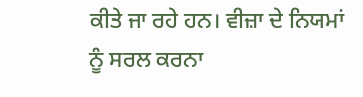ਕੀਤੇ ਜਾ ਰਹੇ ਹਨ। ਵੀਜ਼ਾ ਦੇ ਨਿਯਮਾਂ ਨੂੰ ਸਰਲ ਕਰਨਾ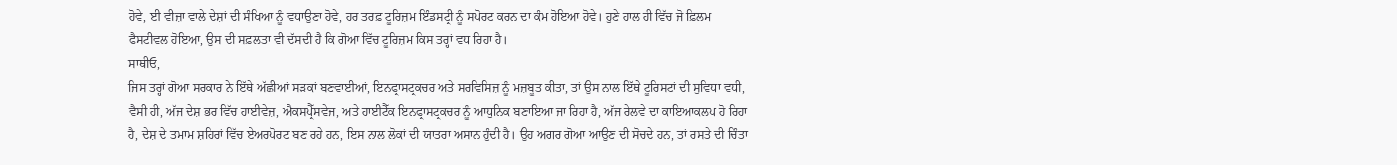ਹੋਵੇ, ਈ ਵੀਜ਼ਾ ਵਾਲੇ ਦੇਸ਼ਾਂ ਦੀ ਸੰਖਿਆ ਨੂੰ ਵਧਾਉਣਾ ਹੋਵੇ, ਹਰ ਤਰਫ਼ ਟੂਰਿਜ਼ਮ ਇੰਡਸਟ੍ਰੀ ਨੂੰ ਸਪੋਰਟ ਕਰਨ ਦਾ ਕੰਮ ਹੋਇਆ ਹੋਵੇ। ਹੁਣੇ ਹਾਲ ਹੀ ਵਿੱਚ ਜੋ ਫ਼ਿਲਮ ਫੈਸਟੀਵਲ ਹੋਇਆ, ਉਸ ਦੀ ਸਫ਼ਲਤਾ ਵੀ ਦੱਸਦੀ ਹੈ ਕਿ ਗੋਆ ਵਿੱਚ ਟੂਰਿਜ਼ਮ ਕਿਸ ਤਰ੍ਹਾਂ ਵਧ ਰਿਹਾ ਹੈ।
ਸਾਥੀਓ,
ਜਿਸ ਤਰ੍ਹਾਂ ਗੋਆ ਸਰਕਾਰ ਨੇ ਇੱਥੇ ਅੱਛੀਆਂ ਸੜਕਾਂ ਬਣਵਾਈਆਂ, ਇਨਫ੍ਰਾਸਟ੍ਰਕਚਰ ਅਤੇ ਸਰਵਿਸਿਜ਼ ਨੂੰ ਮਜ਼ਬੂਤ ਕੀਤਾ, ਤਾਂ ਉਸ ਨਾਲ ਇੱਥੇ ਟੂਰਿਸਟਾਂ ਦੀ ਸੁਵਿਧਾ ਵਧੀ, ਵੈਸੀ ਹੀ, ਅੱਜ ਦੇਸ਼ ਭਰ ਵਿੱਚ ਹਾਈਵੇਜ਼, ਐਕਸਪ੍ਰੈੱਸਵੇਜ, ਅਤੇ ਹਾਈਟੈੱਕ ਇਨਫ੍ਰਾਸਟ੍ਰਕਚਰ ਨੂੰ ਆਧੁਨਿਕ ਬਣਾਇਆ ਜਾ ਰਿਹਾ ਹੈ, ਅੱਜ ਰੇਲਵੇ ਦਾ ਕਾਇਆਕਲਪ ਹੋ ਰਿਹਾ ਹੈ, ਦੇਸ਼ ਦੇ ਤਮਾਮ ਸ਼ਹਿਰਾਂ ਵਿੱਚ ਏਅਰਪੋਰਟ ਬਣ ਰਹੇ ਹਨ, ਇਸ ਨਾਲ ਲੋਕਾਂ ਦੀ ਯਾਤਰਾ ਅਸਾਨ ਹੁੰਦੀ ਹੈ। ਉਹ ਅਗਰ ਗੋਆ ਆਉਣ ਦੀ ਸੋਚਦੇ ਹਨ, ਤਾਂ ਰਸਤੇ ਦੀ ਚਿੰਤਾ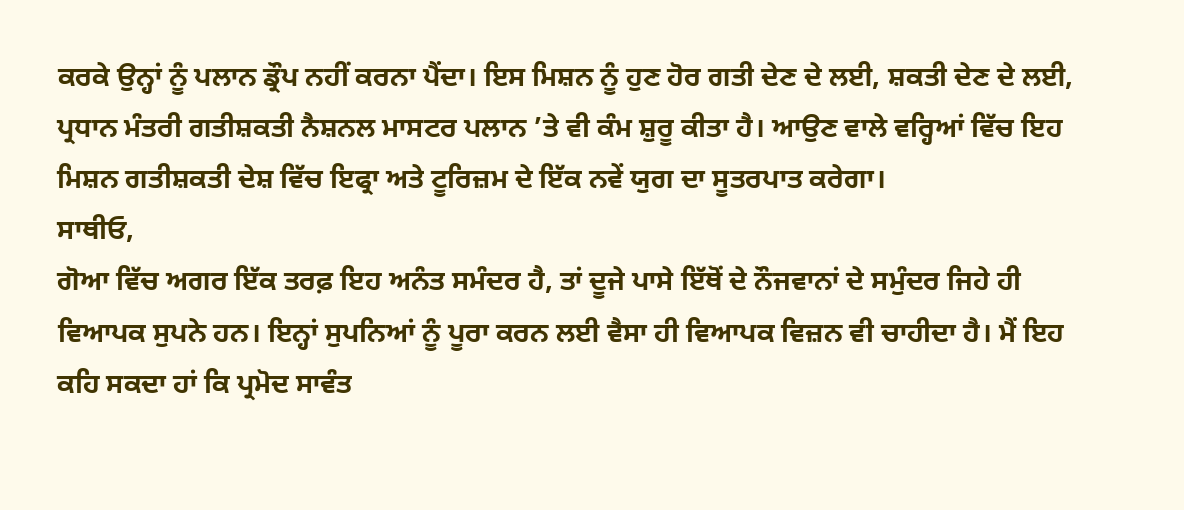ਕਰਕੇ ਉਨ੍ਹਾਂ ਨੂੰ ਪਲਾਨ ਡ੍ਰੌਪ ਨਹੀਂ ਕਰਨਾ ਪੈਂਦਾ। ਇਸ ਮਿਸ਼ਨ ਨੂੰ ਹੁਣ ਹੋਰ ਗਤੀ ਦੇਣ ਦੇ ਲਈ, ਸ਼ਕਤੀ ਦੇਣ ਦੇ ਲਈ, ਪ੍ਰਧਾਨ ਮੰਤਰੀ ਗਤੀਸ਼ਕਤੀ ਨੈਸ਼ਨਲ ਮਾਸਟਰ ਪਲਾਨ ’ਤੇ ਵੀ ਕੰਮ ਸ਼ੁਰੂ ਕੀਤਾ ਹੈ। ਆਉਣ ਵਾਲੇ ਵਰ੍ਹਿਆਂ ਵਿੱਚ ਇਹ ਮਿਸ਼ਨ ਗਤੀਸ਼ਕਤੀ ਦੇਸ਼ ਵਿੱਚ ਇਫ੍ਰਾ ਅਤੇ ਟੂਰਿਜ਼ਮ ਦੇ ਇੱਕ ਨਵੇਂ ਯੁਗ ਦਾ ਸੂਤਰਪਾਤ ਕਰੇਗਾ।
ਸਾਥੀਓ,
ਗੋਆ ਵਿੱਚ ਅਗਰ ਇੱਕ ਤਰਫ਼ ਇਹ ਅਨੰਤ ਸਮੰਦਰ ਹੈ, ਤਾਂ ਦੂਜੇ ਪਾਸੇ ਇੱਥੋਂ ਦੇ ਨੌਜਵਾਨਾਂ ਦੇ ਸਮੁੰਦਰ ਜਿਹੇ ਹੀ ਵਿਆਪਕ ਸੁਪਨੇ ਹਨ। ਇਨ੍ਹਾਂ ਸੁਪਨਿਆਂ ਨੂੰ ਪੂਰਾ ਕਰਨ ਲਈ ਵੈਸਾ ਹੀ ਵਿਆਪਕ ਵਿਜ਼ਨ ਵੀ ਚਾਹੀਦਾ ਹੈ। ਮੈਂ ਇਹ ਕਹਿ ਸਕਦਾ ਹਾਂ ਕਿ ਪ੍ਰਮੋਦ ਸਾਵੰਤ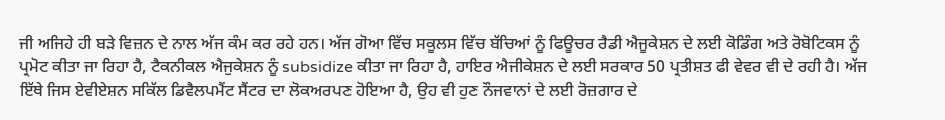ਜੀ ਅਜਿਹੇ ਹੀ ਬੜੇ ਵਿਜ਼ਨ ਦੇ ਨਾਲ ਅੱਜ ਕੰਮ ਕਰ ਰਹੇ ਹਨ। ਅੱਜ ਗੋਆ ਵਿੱਚ ਸਕੂਲਸ ਵਿੱਚ ਬੱਚਿਆਂ ਨੂੰ ਫਿਊਚਰ ਰੈਡੀ ਐਜੂਕੇਸ਼ਨ ਦੇ ਲਈ ਕੋਡਿੰਗ ਅਤੇ ਰੋਬੋਟਿਕਸ ਨੂੰ ਪ੍ਰਮੋਟ ਕੀਤਾ ਜਾ ਰਿਹਾ ਹੈ, ਟੈਕਨੀਕਲ ਐਜੁਕੇਸ਼ਨ ਨੂੰ subsidize ਕੀਤਾ ਜਾ ਰਿਹਾ ਹੈ, ਹਾਇਰ ਐਜੀਕੇਸ਼ਨ ਦੇ ਲਈ ਸਰਕਾਰ 50 ਪ੍ਰਤੀਸ਼ਤ ਫੀ ਵੇਵਰ ਵੀ ਦੇ ਰਹੀ ਹੈ। ਅੱਜ ਇੱਥੇ ਜਿਸ ਏਵੀਏਸ਼ਨ ਸਕਿੱਲ ਡਿਵੈਲਪਮੈਂਟ ਸੈਂਟਰ ਦਾ ਲੋਕਅਰਪਣ ਹੋਇਆ ਹੈ, ਉਹ ਵੀ ਹੁਣ ਨੌਜਵਾਨਾਂ ਦੇ ਲਈ ਰੋਜ਼ਗਾਰ ਦੇ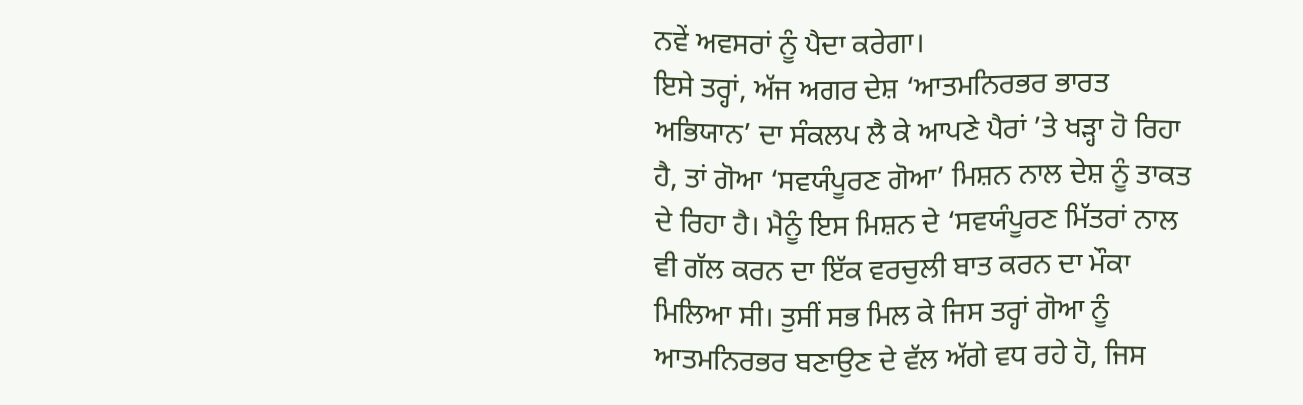ਨਵੇਂ ਅਵਸਰਾਂ ਨੂੰ ਪੈਦਾ ਕਰੇਗਾ।
ਇਸੇ ਤਰ੍ਹਾਂ, ਅੱਜ ਅਗਰ ਦੇਸ਼ ‘ਆਤਮਨਿਰਭਰ ਭਾਰਤ ਅਭਿਯਾਨ’ ਦਾ ਸੰਕਲਪ ਲੈ ਕੇ ਆਪਣੇ ਪੈਰਾਂ ’ਤੇ ਖੜ੍ਹਾ ਹੋ ਰਿਹਾ ਹੈ, ਤਾਂ ਗੋਆ ‘ਸਵਯੰਪੂਰਣ ਗੋਆ’ ਮਿਸ਼ਨ ਨਾਲ ਦੇਸ਼ ਨੂੰ ਤਾਕਤ ਦੇ ਰਿਹਾ ਹੈ। ਮੈਨੂੰ ਇਸ ਮਿਸ਼ਨ ਦੇ ‘ਸਵਯੰਪੂਰਣ ਮਿੱਤਰਾਂ ਨਾਲ ਵੀ ਗੱਲ ਕਰਨ ਦਾ ਇੱਕ ਵਰਚੁਲੀ ਬਾਤ ਕਰਨ ਦਾ ਮੌਕਾ ਮਿਲਿਆ ਸੀ। ਤੁਸੀਂ ਸਭ ਮਿਲ ਕੇ ਜਿਸ ਤਰ੍ਹਾਂ ਗੋਆ ਨੂੰ ਆਤਮਨਿਰਭਰ ਬਣਾਉਣ ਦੇ ਵੱਲ ਅੱਗੇ ਵਧ ਰਹੇ ਹੋ, ਜਿਸ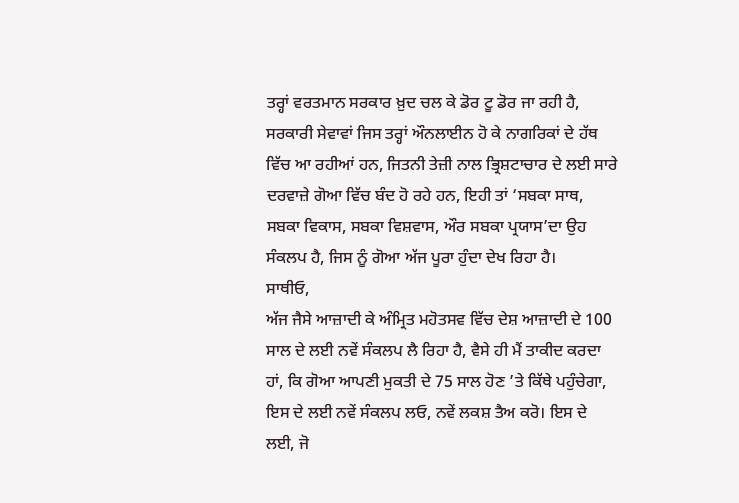ਤਰ੍ਹਾਂ ਵਰਤਮਾਨ ਸਰਕਾਰ ਖ਼ੁਦ ਚਲ ਕੇ ਡੋਰ ਟੂ ਡੋਰ ਜਾ ਰਹੀ ਹੈ, ਸਰਕਾਰੀ ਸੇਵਾਵਾਂ ਜਿਸ ਤਰ੍ਹਾਂ ਔਨਲਾਈਨ ਹੋ ਕੇ ਨਾਗਰਿਕਾਂ ਦੇ ਹੱਥ ਵਿੱਚ ਆ ਰਹੀਆਂ ਹਨ, ਜਿਤਨੀ ਤੇਜ਼ੀ ਨਾਲ ਭ੍ਰਿਸ਼ਟਾਚਾਰ ਦੇ ਲਈ ਸਾਰੇ ਦਰਵਾਜ਼ੇ ਗੋਆ ਵਿੱਚ ਬੰਦ ਹੋ ਰਹੇ ਹਨ, ਇਹੀ ਤਾਂ ‘ਸਬਕਾ ਸਾਥ, ਸਬਕਾ ਵਿਕਾਸ, ਸਬਕਾ ਵਿਸ਼ਵਾਸ, ਔਰ ਸਬਕਾ ਪ੍ਰਯਾਸ’ਦਾ ਉਹ ਸੰਕਲਪ ਹੈ, ਜਿਸ ਨੂੰ ਗੋਆ ਅੱਜ ਪੂਰਾ ਹੁੰਦਾ ਦੇਖ ਰਿਹਾ ਹੈ।
ਸਾਥੀਓ,
ਅੱਜ ਜੈਸੇ ਆਜ਼ਾਦੀ ਕੇ ਅੰਮ੍ਰਿਤ ਮਹੋਤਸਵ ਵਿੱਚ ਦੇਸ਼ ਆਜ਼ਾਦੀ ਦੇ 100 ਸਾਲ ਦੇ ਲਈ ਨਵੇਂ ਸੰਕਲਪ ਲੈ ਰਿਹਾ ਹੈ, ਵੈਸੇ ਹੀ ਮੈਂ ਤਾਕੀਦ ਕਰਦਾ ਹਾਂ, ਕਿ ਗੋਆ ਆਪਣੀ ਮੁਕਤੀ ਦੇ 75 ਸਾਲ ਹੋਣ ’ਤੇ ਕਿੱਥੇ ਪਹੁੰਚੇਗਾ, ਇਸ ਦੇ ਲਈ ਨਵੇਂ ਸੰਕਲਪ ਲਓ, ਨਵੇਂ ਲਕਸ਼ ਤੈਅ ਕਰੋ। ਇਸ ਦੇ ਲਈ, ਜੋ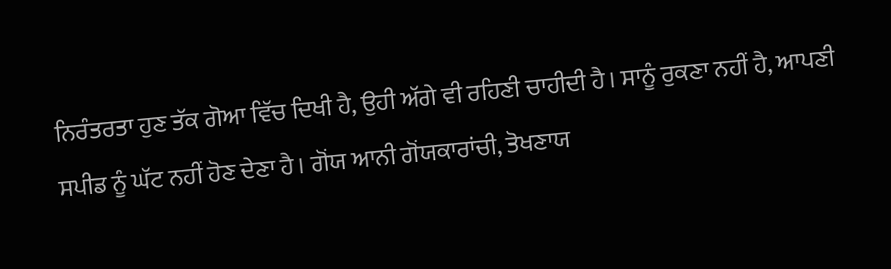ਨਿਰੰਤਰਤਾ ਹੁਣ ਤੱਕ ਗੋਆ ਵਿੱਚ ਦਿਖੀ ਹੈ, ਉਹੀ ਅੱਗੇ ਵੀ ਰਹਿਣੀ ਚਾਹੀਦੀ ਹੈ। ਸਾਨੂੰ ਰੁਕਣਾ ਨਹੀਂ ਹੈ, ਆਪਣੀ ਸਪੀਡ ਨੂੰ ਘੱਟ ਨਹੀਂ ਹੋਣ ਦੇਣਾ ਹੈ। ਗੋਂਯ ਆਨੀ ਗੋਂਯਕਾਰਾਂਚੀ, ਤੋਖਣਾਯ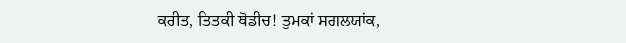ਕਰੀਤ, ਤਿਤਕੀ ਥੋਡੀਚ! ਤੁਮਕਾਂ ਸਗਲਯਾਂਕ,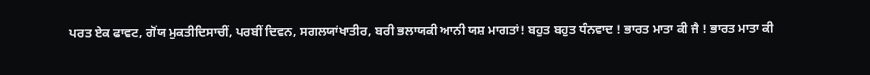ਪਰਤ ਏਕ ਫਾਵਟ, ਗੋਂਯ ਮੁਕਤੀਦਿਸਾਚੀਂ, ਪਰਬੀਂ ਦਿਵਨ, ਸਗਲਯਾਂਖਾਤੀਰ, ਬਰੀ ਭਲਾਯਕੀ ਆਨੀ ਯਸ਼ ਮਾਗਤਾਂ! ਬਹੁਤ ਬਹੁਤ ਧੰਨਵਾਦ ! ਭਾਰਤ ਮਾਤਾ ਕੀ ਜੈ ! ਭਾਰਤ ਮਾਤਾ ਕੀ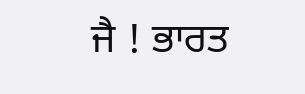ਜੈ ! ਭਾਰਤ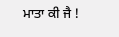ਮਾਤਾ ਕੀ ਜੈ !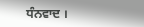ਧੰਨਵਾਦ ।